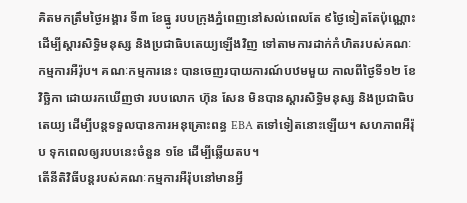គិតមកត្រឹមថ្ងៃអង្គារ ទី៣ ខែធ្នូ របបក្រុងភ្នំពេញនៅសល់ពេលតែ ៩ថ្ងៃទៀតតែប៉ុណ្ណោះ ដើម្បីស្ដារសិទ្ធិមនុស្ស និងប្រជាធិបតេយ្យឡើងវិញ ទៅតាមការដាក់កំហិតរបស់គណៈកម្មការអឺរ៉ុប។ គណៈកម្មការនេះ បានចេញរបាយការណ៍បឋមមួយ កាលពីថ្ងៃទី១២ ខែវិច្ឆិកា ដោយរកឃើញថា របបលោក ហ៊ុន សែន មិនបានស្ដារសិទ្ធិមនុស្ស និងប្រជាធិបតេយ្យ ដើម្បីបន្តទទួលបានការអនុគ្រោះពន្ធ EBA តទៅទៀតនោះឡើយ។ សហភាពអឺរ៉ុប ទុកពេលឲ្យរបបនេះចំនួន ១ខែ ដើម្បីឆ្លើយតប។
តើនីតិវិធីបន្តរបស់គណៈកម្មការអឺរ៉ុបនៅមានអ្វី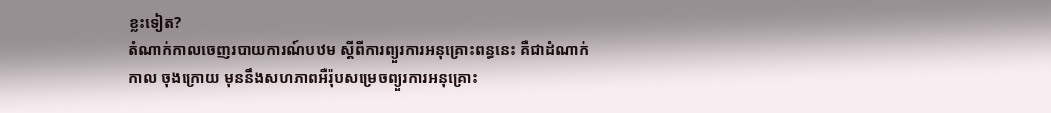ខ្លះទៀត?
តំណាក់កាលចេញរបាយការណ៍បឋម ស្ដីពីការព្យួរការអនុគ្រោះពន្ធនេះ គឺជាដំណាក់កាល ចុងក្រោយ មុននឹងសហភាពអឺរ៉ុបសម្រេចព្យួរការអនុគ្រោះ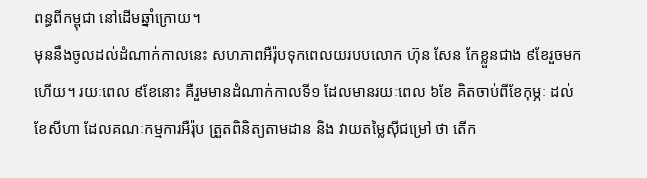ពន្ធពីកម្ពុជា នៅដើមឆ្នាំក្រោយ។
មុននឹងចូលដល់ដំណាក់កាលនេះ សហភាពអឺរ៉ុបទុកពេលយរបបលោក ហ៊ុន សែន កែខ្លួនជាង ៩ខែរួចមកហើយ។ រយៈពេល ៩ខែនោះ គឺរួមមានដំណាក់កាលទី១ ដែលមានរយៈពេល ៦ខែ គិតចាប់ពីខែកុម្ភៈ ដល់ខែសីហា ដែលគណៈកម្មការអឺរ៉ុប ត្រួតពិនិត្យតាមដាន និង វាយតម្លៃស៊ីជម្រៅ ថា តើក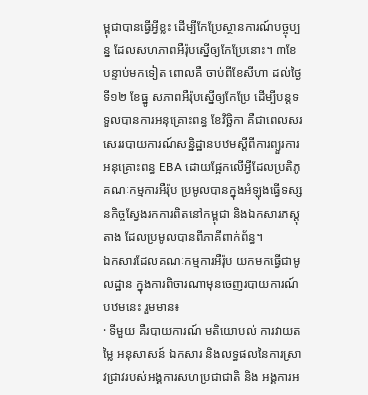ម្ពុជាបានធ្វើអ្វីខ្លះ ដើម្បីកែប្រែស្ថានការណ៍បច្ចុប្បន្ន ដែលសហភាពអឺរ៉ុបស្នើឲ្យកែប្រែនោះ។ ៣ខែបន្ទាប់មកទៀត ពោលគឺ ចាប់ពីខែសីហា ដល់ថ្ងៃទី១២ ខែធ្នូ សភាពអឺរ៉ុបស្នើឲ្យកែប្រែ ដើម្បីបន្តទទួលបានការអនុគ្រោះពន្ធ ខែវិច្ឆិកា គឺជាពេលសរសេររបាយការណ៍សន្និដ្ឋានបឋមស្តីពីការព្យួរការអនុគ្រោះពន្ធ EBA ដោយផ្អែកលើអ្វីដែលប្រតិភូគណៈកម្មការអឺរ៉ុប ប្រមូលបានក្នុងអំឡុងធ្វើទស្សនកិច្ចស្វែងរកការពិតនៅកម្ពុជា និងឯកសារភស្តុតាង ដែលប្រមូលបានពីភាគីពាក់ព័ន្ធ។
ឯកសារដែលគណៈកម្មការអឺរ៉ុប យកមកធ្វើជាមូលដ្ឋាន ក្នុងការពិចារណាមុនចេញរបាយការណ៍បឋមនេះ រួមមាន៖
· ទីមួយ គឺរបាយការណ៍ មតិយោបល់ ការវាយតម្លៃ អនុសាសន៍ ឯកសារ និងលទ្ធផលនៃការស្រាវជ្រាវរបស់អង្គការសហប្រជាជាតិ និង អង្គការអ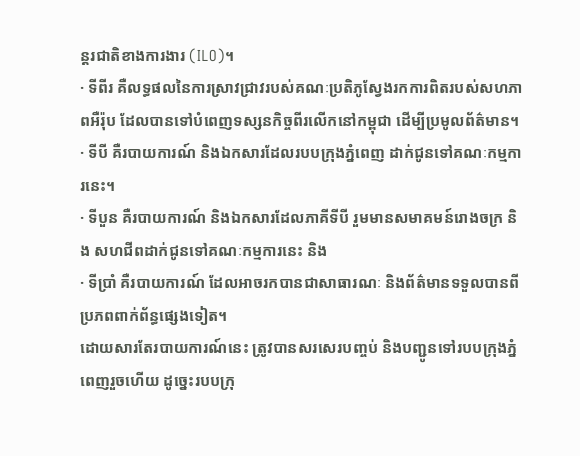ន្តរជាតិខាងការងារ (ILO)។
· ទីពីរ គឺលទ្ធផលនៃការស្រាវជ្រាវរបស់គណៈប្រតិភូស្វែងរកការពិតរបស់សហភាពអឺរ៉ុប ដែលបានទៅបំពេញទស្សនកិច្ចពីរលើកនៅកម្ពុជា ដើម្បីប្រមូលព័ត៌មាន។
· ទីបី គឺរបាយការណ៍ និងឯកសារដែលរបបក្រុងភ្នំពេញ ដាក់ជូនទៅគណៈកម្មការនេះ។
· ទីបួន គឺរបាយការណ៍ និងឯកសារដែលភាគីទីបី រួមមានសមាគមន៍រោងចក្រ និង សហជីពដាក់ជូនទៅគណៈកម្មការនេះ និង
· ទីប្រាំ គឺរបាយការណ៍ ដែលអាចរកបានជាសាធារណៈ និងព័ត៌មានទទួលបានពីប្រភពពាក់ព័ន្ធផ្សេងទៀត។
ដោយសារតែរបាយការណ៍នេះ ត្រូវបានសរសេរបញ្ចប់ និងបញ្ជូនទៅរបបក្រុងភ្នំពេញរួចហើយ ដូច្នេះរបបក្រុ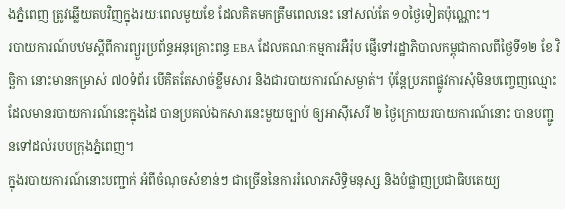ងភ្នំពេញ ត្រូវឆ្លើយតបវិញក្នុងរយៈពេលមួយខែ ដែលគិតមកត្រឹមពេលនេះ នៅសល់តែ ១០ថ្ងៃទៀតប៉ុណ្ណោះ។
របាយការណ៍បឋមស្តីពីការព្យួរប្រព័ន្ធអនុគ្រោះពន្ធ EBA ដែលគណៈកម្មការអឺរ៉ុប ផ្ញើទៅរដ្ឋាភិបាលកម្ពុជាកាលពីថ្ងៃទី១២ ខែ វិច្ឆិកា នោះមានកម្រាស់ ៧០ទំព័រ បើគិតតែសាច់ខ្លឹមសារ និងជារបាយការណ៍សម្ងាត់។ ប៉ុន្តែប្រភពផ្លូវការសុំមិនបញ្ចេញឈ្មោះ ដែលមានរបាយការណ៍នេះក្នុងដៃ បានប្រគល់ឯកសារនេះមួយច្បាប់ ឲ្យអាស៊ីសេរី ២ ថ្ងៃក្រោយរបាយការណ៍នោះ បានបញ្ជូនទៅដល់របបក្រុងភ្នំពេញ។
ក្នុងរបាយការណ៍នោះបញ្ជាក់ អំពីចំណុចសំខាន់ៗ ជាច្រើននៃការរំលោភសិទ្ធិមនុស្ស និងបំផ្លាញប្រជាធិបតេយ្យ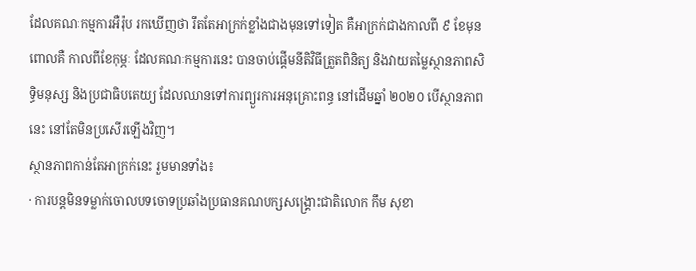ដែលគណៈកម្មការអឺរ៉ុប រកឃើញថា រឹតតែអាក្រក់ខ្លាំងជាងមុនទៅទៀត គឺអាក្រក់ជាងកាលពី ៩ ខែមុន ពោលគឺ កាលពីខែកុម្ភៈ ដែលគណៈកម្មការនេះ បានចាប់ផ្ដើមនីតិវិធីត្រួតពិនិត្យ និងវាយតម្លៃស្ថានភាពសិទ្ធិមនុស្ស និងប្រជាធិបតេយ្យ ដែលឈានទៅការព្យួរការអនុគ្រោះពន្ធ នៅដើមឆ្នាំ ២០២០ បើស្ថានភាពនេះ នៅតែមិនប្រសើរឡើងវិញ។
ស្ថានភាពកាន់តែអាក្រក់នេះ រួមមានទាំង៖
· ការបន្តមិនទម្លាក់ចោលបទចោទប្រឆាំងប្រធានគណបក្សសង្គ្រោះជាតិលោក កឹម សុខា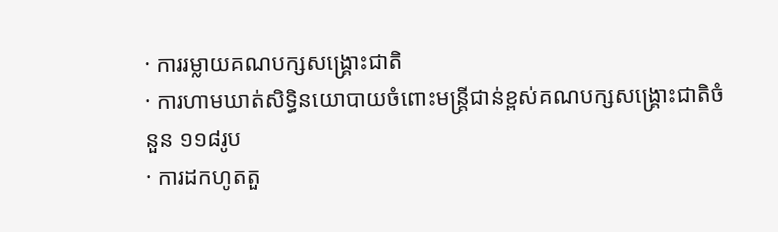· ការរម្លាយគណបក្សសង្គ្រោះជាតិ
· ការហាមឃាត់សិទ្ធិនយោបាយចំពោះមន្ត្រីជាន់ខ្ពស់គណបក្សសង្គ្រោះជាតិចំនួន ១១៨រូប
· ការដកហូតតួ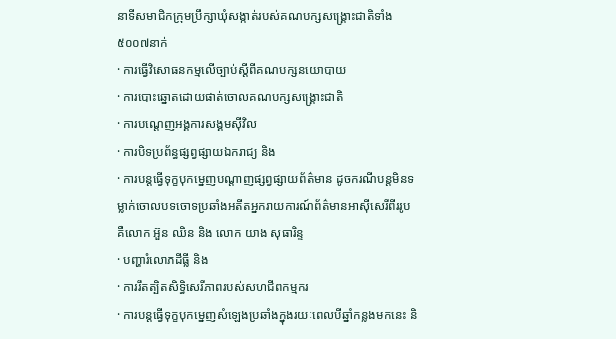នាទីសមាជិកក្រុមប្រឹក្សាឃុំសង្កាត់របស់គណបក្សសង្គ្រោះជាតិទាំង ៥០០៧នាក់
· ការធ្វើវិសោធនកម្មលើច្បាប់ស្ដីពីគណបក្សនយោបាយ
· ការបោះឆ្នោតដោយផាត់ចោលគណបក្សសង្គ្រោះជាតិ
· ការបណ្ដេញអង្គការសង្គមស៊ីវិល
· ការបិទប្រព័ន្ធផ្សព្វផ្សាយឯករាជ្យ និង
· ការបន្តធ្វើទុក្ខបុកម្នេញបណ្តាញផ្សព្វផ្សាយព័ត៌មាន ដូចករណីបន្តមិនទម្លាក់ចោលបទចោទប្រឆាំងអតីតអ្នករាយការណ៍ព័ត៌មានអាស៊ីសេរីពីររូប គឺលោក អ៊ួន ឈិន និង លោក យាង សុធារិន្ទ
· បញ្ហារំលោភដីធ្លី និង
· ការរឹតត្បិតសិទ្ធិសេរីភាពរបស់សហជីពកម្មករ
· ការបន្តធ្វើទុក្ខបុកម្នេញសំឡេងប្រឆាំងក្នុងរយៈពេលបីឆ្នាំកន្លងមកនេះ និ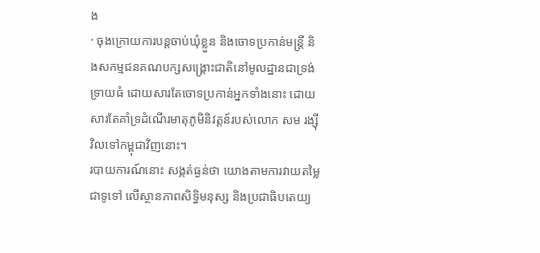ង
· ចុងក្រោយការបន្តចាប់ឃុំខ្លួន និងចោទប្រកាន់មន្ត្រី និងសកម្មជនគណបក្សសង្គ្រោះជាតិនៅមូលដ្ឋានជាទ្រង់ទ្រាយធំ ដោយសារតែចោទប្រកាន់អ្នកទាំងនោះ ដោយសារតែគាំទ្រដំណើរមាតុភូមិនិវត្តន៍របស់លោក សម រង្ស៊ី វិលទៅកម្ពុជាវិញនោះ។
របាយការណ៍នោះ សង្កត់ធ្ងន់ថា យោងតាមការវាយតម្លៃជាទូទៅ លើស្ថានភាពសិទ្ធិមនុស្ស និងប្រជាធិបតេយ្យ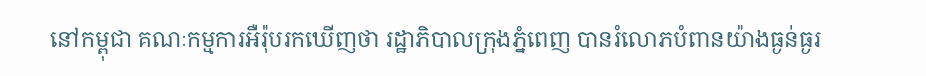នៅកម្ពុជា គណៈកម្មការអឺរ៉ុបរកឃើញថា រដ្ឋាភិបាលក្រុងភ្នំពេញ បានរំលោភបំពានយ៉ាងធ្ងន់ធ្ងរ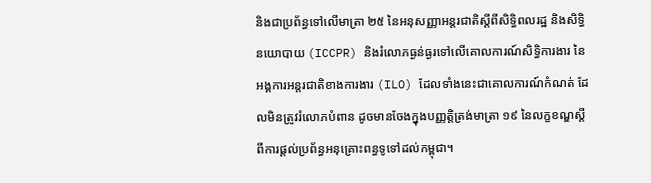និងជាប្រព័ន្ធទៅលើមាត្រា ២៥ នៃអនុសញ្ញាអន្តរជាតិស្ដីពីសិទ្ធិពលរដ្ឋ និងសិទ្ធិនយោបាយ (ICCPR) និងរំលោភធ្ងន់ធ្ងរទៅលើគោលការណ៍សិទ្ធិការងារ នៃអង្គការអន្តរជាតិខាងការងារ (ILO) ដែលទាំងនេះជាគោលការណ៍កំណត់ ដែលមិនត្រូវរំលោភបំពាន ដូចមានចែងក្នុងបញ្ញត្តិត្រង់មាត្រា ១៩ នៃលក្ខខណ្ឌស្ដីពីការផ្ដល់ប្រព័ន្ធអនុគ្រោះពន្ធទូទៅដល់កម្ពុជា។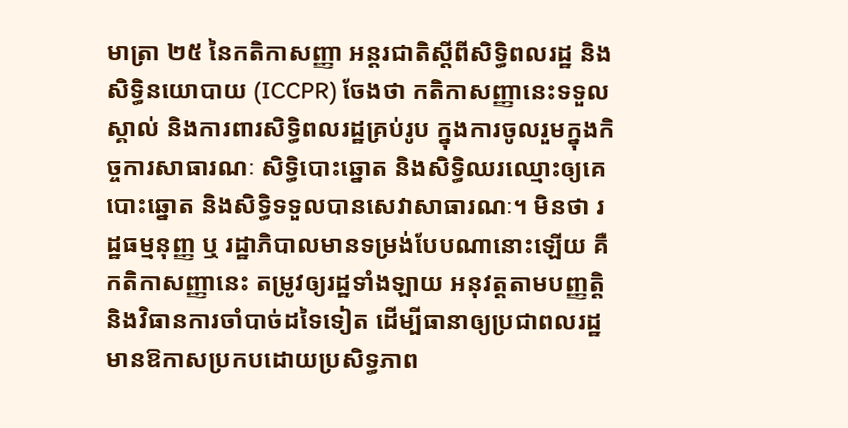មាត្រា ២៥ នៃកតិកាសញ្ញា អន្តរជាតិស្ដីពីសិទ្ធិពលរដ្ឋ និង សិទ្ធិនយោបាយ (ICCPR) ចែងថា កតិកាសញ្ញានេះទទួលស្គាល់ និងការពារសិទ្ធិពលរដ្ឋគ្រប់រូប ក្នុងការចូលរួមក្នុងកិច្ចការសាធារណៈ សិទ្ធិបោះឆ្នោត និងសិទ្ធិឈរឈ្មោះឲ្យគេបោះឆ្នោត និងសិទ្ធិទទួលបានសេវាសាធារណៈ។ មិនថា រដ្ឋធម្មនុញ្ញ ឬ រដ្ឋាភិបាលមានទម្រង់បែបណានោះឡើយ គឺកតិកាសញ្ញានេះ តម្រូវឲ្យរដ្ឋទាំងឡាយ អនុវត្តតាមបញ្ញត្តិ និងវិធានការចាំបាច់ដទៃទៀត ដើម្បីធានាឲ្យប្រជាពលរដ្ឋ មានឱកាសប្រកបដោយប្រសិទ្ធភាព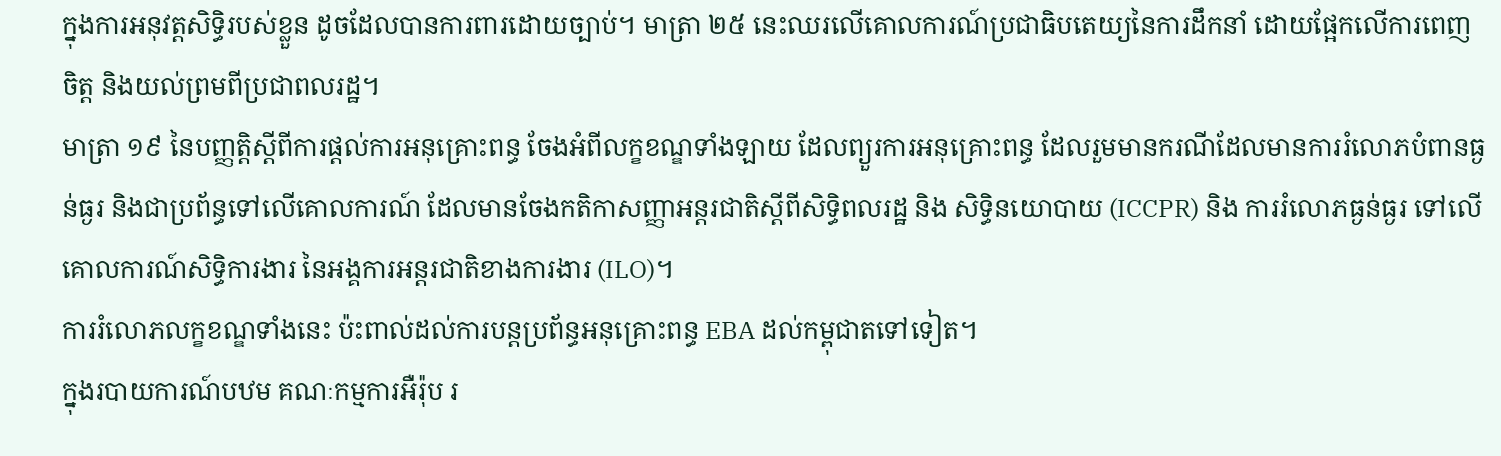ក្នុងការអនុវត្តសិទ្ធិរបស់ខ្លួន ដូចដែលបានការពារដោយច្បាប់។ មាត្រា ២៥ នេះឈរលើគោលការណ៍ប្រជាធិបតេយ្យនៃការដឹកនាំ ដោយផ្អែកលើការពេញចិត្ត និងយល់ព្រមពីប្រជាពលរដ្ឋ។
មាត្រា ១៩ នៃបញ្ញត្តិស្ដីពីការផ្ដល់ការអនុគ្រោះពន្ធ ចែងអំពីលក្ខខណ្ឌទាំងឡាយ ដែលព្យួរការអនុគ្រោះពន្ធ ដែលរួមមានករណីដែលមានការរំលោភបំពានធ្ងន់ធ្ងរ និងជាប្រព័ន្ធទៅលើគោលការណ៍ ដែលមានចែងកតិកាសញ្ញាអន្តរជាតិស្ដីពីសិទ្ធិពលរដ្ឋ និង សិទ្ធិនយោបាយ (ICCPR) និង ការរំលោភធ្ងន់ធ្ងរ ទៅលើគោលការណ៍សិទ្ធិការងារ នៃអង្គការអន្តរជាតិខាងការងារ (ILO)។
ការរំលោភលក្ខខណ្ឌទាំងនេះ ប៉ះពាល់ដល់ការបន្តប្រព័ន្ធអនុគ្រោះពន្ធ EBA ដល់កម្ពុជាតទៅទៀត។
ក្នុងរបាយការណ៍បឋម គណៈកម្មការអឺរ៉ុប រ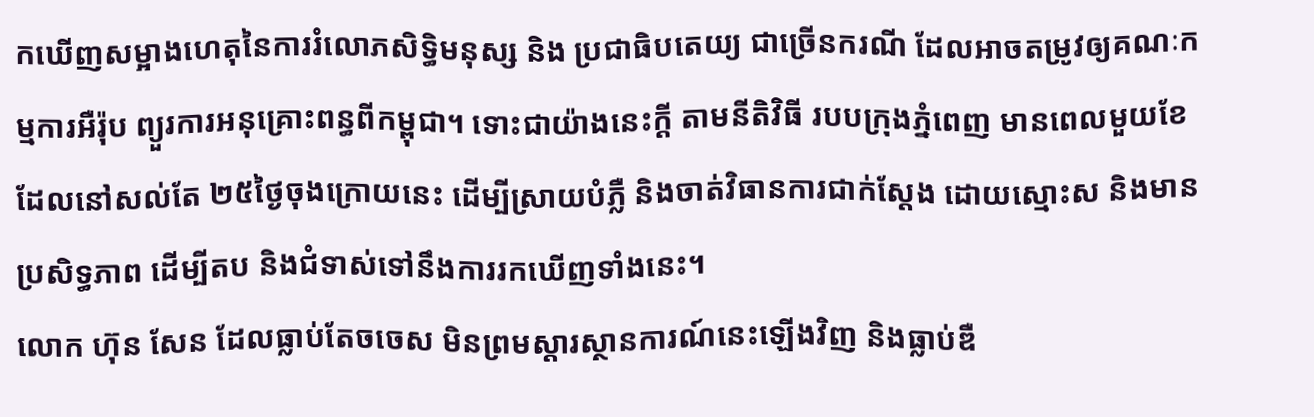កឃើញសម្អាងហេតុនៃការរំលោភសិទ្ធិមនុស្ស និង ប្រជាធិបតេយ្យ ជាច្រើនករណី ដែលអាចតម្រូវឲ្យគណៈកម្មការអឺរ៉ុប ព្យួរការអនុគ្រោះពន្ធពីកម្ពុជា។ ទោះជាយ៉ាងនេះក្តី តាមនីតិវិធី របបក្រុងភ្នំពេញ មានពេលមួយខែ ដែលនៅសល់តែ ២៥ថ្ងៃចុងក្រោយនេះ ដើម្បីស្រាយបំភ្លឺ និងចាត់វិធានការជាក់ស្តែង ដោយស្មោះស និងមានប្រសិទ្ធភាព ដើម្បីតប និងជំទាស់ទៅនឹងការរកឃើញទាំងនេះ។
លោក ហ៊ុន សែន ដែលធ្លាប់តែចចេស មិនព្រមស្តារស្ថានការណ៍នេះឡើងវិញ និងធ្លាប់ឌឺ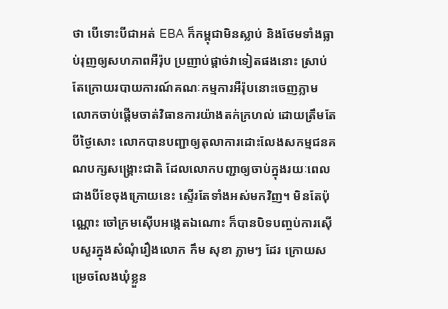ថា បើទោះបីជាអត់ EBA ក៏កម្ពុជាមិនស្លាប់ និងថែមទាំងធ្លាប់រុញឲ្យសហភាពអឺរ៉ុប ប្រញាប់ផ្ដាច់វាទៀតផងនោះ ស្រាប់តែក្រោយរបាយការណ៍គណៈកម្មការអឺរ៉ុបនោះចេញភ្លាម លោកចាប់ផ្ដើមចាត់វិធានការយ៉ាងតក់ក្រហល់ ដោយត្រឹមតែបីថ្ងៃសោះ លោកបានបញ្ជាឲ្យតុលាការដោះលែងសកម្មជនគណបក្សសង្គ្រោះជាតិ ដែលលោកបញ្ជាឲ្យចាប់ក្នុងរយៈពេលជាងបីខែចុងក្រោយនេះ ស្ទើរតែទាំងអស់មកវិញ។ មិនតែប៉ុណ្ណោះ ចៅក្រមស៊ើបអង្កេតឯណោះ ក៏បានបិទបញ្ចប់ការស៊ើបសួរក្នុងសំណុំរឿងលោក កឹម សុខា ភ្លាមៗ ដែរ ក្រោយសម្រេចលែងឃុំខ្លួន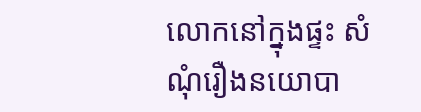លោកនៅក្នុងផ្ទះ សំណុំរឿងនយោបា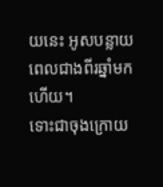យនេះ អូសបន្លាយពេលជាងពីរឆ្នាំមកហើយ។
ទោះជាចុងក្រោយ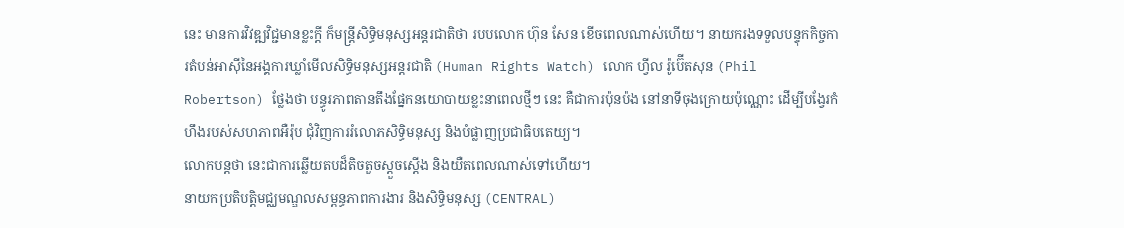នេះ មានការវិវឌ្ឍវិជ្ជមានខ្លះក្តី ក៏មន្ត្រីសិទ្ធិមនុស្សអន្តរជាតិថា របបលោក ហ៊ុន សែន ខើចពេលណាស់ហើយ។ នាយករងទទួលបន្ទុកកិច្ចការតំបន់អាស៊ីនៃអង្គការឃ្លាំមើលសិទ្ធិមនុស្សអន្តរជាតិ (Human Rights Watch) លោក ហ្វីល រ៉ូប៊ើតសុន (Phil Robertson) ថ្លែងថា បន្ធូរភាពតានតឹងផ្នែកនយោបាយខ្លះនាពេលថ្មីៗ នេះ គឺជាការប៉ុនប៉ង នៅនាទីចុងក្រោយប៉ុណ្ណោះ ដើម្បីបង្វែរកំហឹងរបស់សហភាពអឺរ៉ុប ជុំវិញការរំលោភសិទ្ធិមនុស្ស និងបំផ្លាញប្រជាធិបតេយ្យ។
លោកបន្តថា នេះជាការឆ្លើយតបដ៏តិចតួចស្ដួចស្ដើង និងយឺតពេលណាស់ទៅហើយ។
នាយកប្រតិបត្តិមជ្ឈមណ្ឌលសម្ពន្ធភាពការងារ និងសិទ្ធិមនុស្ស (CENTRAL)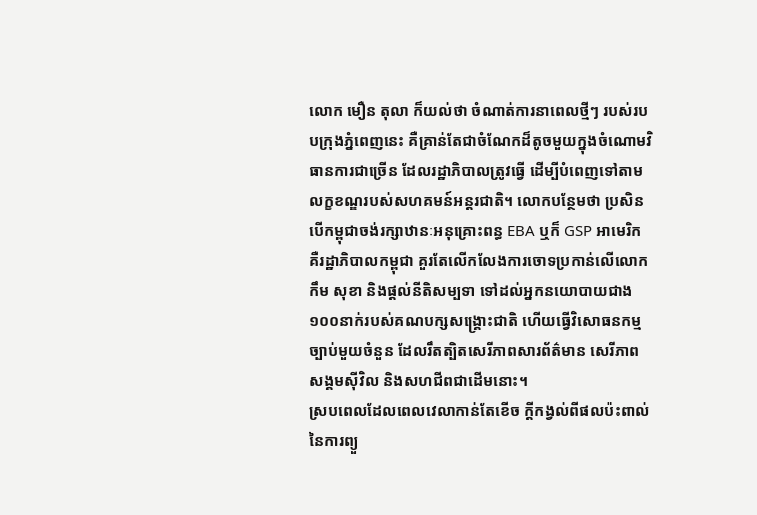លោក មឿន តុលា ក៏យល់ថា ចំណាត់ការនាពេលថ្មីៗ របស់របបក្រុងភ្នំពេញនេះ គឺគ្រាន់តែជាចំណែកដ៏តូចមួយក្នុងចំណោមវិធានការជាច្រើន ដែលរដ្ឋាភិបាលត្រូវធ្វើ ដើម្បីបំពេញទៅតាមលក្ខខណ្ឌរបស់សហគមន៍អន្តរជាតិ។ លោកបន្ថែមថា ប្រសិនបើកម្ពុជាចង់រក្សាឋានៈអនុគ្រោះពន្ធ EBA ឬក៏ GSP អាមេរិក គឺរដ្ឋាភិបាលកម្ពុជា គួរតែលើកលែងការចោទប្រកាន់លើលោក កឹម សុខា និងផ្តល់នីតិសម្បទា ទៅដល់អ្នកនយោបាយជាង ១០០នាក់របស់គណបក្សសង្គ្រោះជាតិ ហើយធ្វើវិសោធនកម្មច្បាប់មួយចំនួន ដែលរឹតត្បិតសេរីភាពសារព័ត៌មាន សេរីភាពសង្គមស៊ីវិល និងសហជីពជាដើមនោះ។
ស្របពេលដែលពេលវេលាកាន់តែខើច ក្តីកង្វល់ពីផលប៉ះពាល់នៃការព្យួ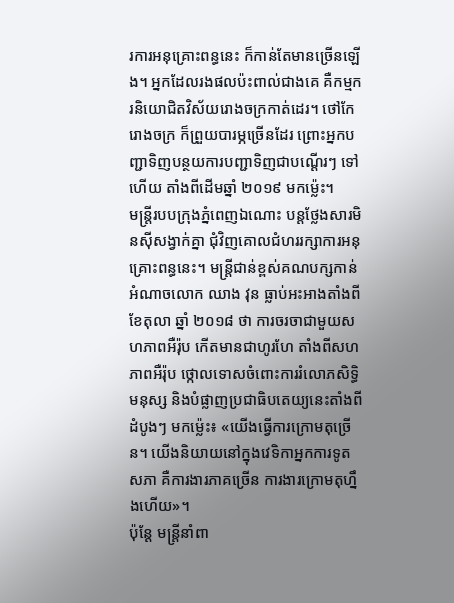រការអនុគ្រោះពន្ធនេះ ក៏កាន់តែមានច្រើនឡើង។ អ្នកដែលរងផលប៉ះពាល់ជាងគេ គឺកម្មករនិយោជិតវិស័យរោងចក្រកាត់ដេរ។ ថៅកែរោងចក្រ ក៏ព្រួយបារម្ភច្រើនដែរ ព្រោះអ្នកបញ្ជាទិញបន្ថយការបញ្ជាទិញជាបណ្ដើរៗ ទៅហើយ តាំងពីដើមឆ្នាំ ២០១៩ មកម្ល៉េះ។
មន្រ្តីរបបក្រុងភ្នំពេញឯណោះ បន្តថ្លែងសារមិនស៊ីសង្វាក់គ្នា ជុំវិញគោលជំហររក្សាការអនុគ្រោះពន្ធនេះ។ មន្រ្តីជាន់ខ្ពស់គណបក្សកាន់អំណាចលោក ឈាង វុន ធ្លាប់អះអាងតាំងពីខែតុលា ឆ្នាំ ២០១៨ ថា ការចរចាជាមួយសហភាពអឺរ៉ុប កើតមានជាហូរហែ តាំងពីសហភាពអឺរ៉ុប ថ្កោលទោសចំពោះការរំលោភសិទ្ធិមនុស្ស និងបំផ្លាញប្រជាធិបតេយ្យនេះតាំងពីដំបូងៗ មកម្ល៉េះ៖ «យើងធ្វើការក្រោមតុច្រើន។ យើងនិយាយនៅក្នុងវេទិកាអ្នកការទូតសភា គឺការងារភាគច្រើន ការងារក្រោមតុហ្នឹងហើយ»។
ប៉ុន្តែ មន្ត្រីនាំពា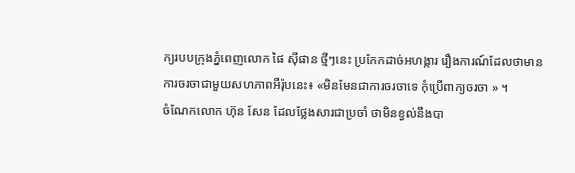ក្យរបបក្រុងភ្នំពេញលោក ផៃ ស៊ីផាន ថ្មីៗនេះ ប្រកែកដាច់អហង្ការ រឿងការណ៍ដែលថាមានការចរចាជាមួយសហភាពអឺរ៉ុបនេះ៖ «មិនមែនជាការចរចាទេ កុំប្រើពាក្យចរចា » ។
ចំណែកលោក ហ៊ុន សែន ដែលថ្លែងសារជាប្រចាំ ថាមិនខ្វល់នឹងបា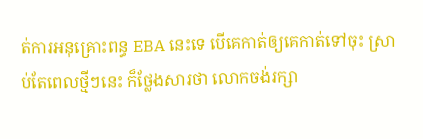ត់ការអនុគ្រោះពន្ធ EBA នេះទេ បើគេកាត់ឲ្យគេកាត់ទៅចុះ ស្រាប់តែពេលថ្មីៗនេះ ក៏ថ្លែងសារថា លោកចង់រក្សា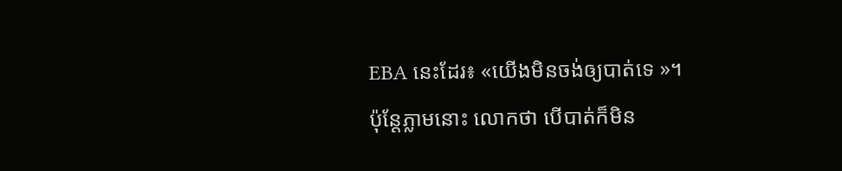EBA នេះដែរ៖ «យើងមិនចង់ឲ្យបាត់ទេ »។
ប៉ុន្តែភ្លាមនោះ លោកថា បើបាត់ក៏មិន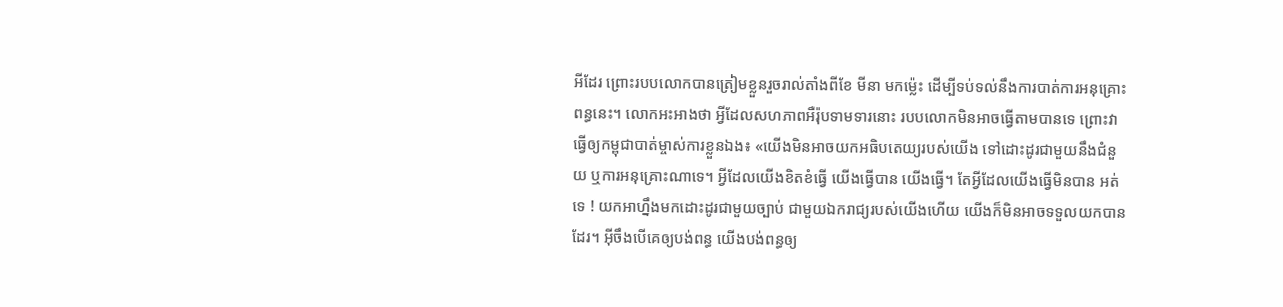អីដែរ ព្រោះរបបលោកបានត្រៀមខ្លួនរួចរាល់តាំងពីខែ មីនា មកម្ល៉េះ ដើម្បីទប់ទល់នឹងការបាត់ការអនុគ្រោះពន្ធនេះ។ លោកអះអាងថា អ្វីដែលសហភាពអឺរ៉ុបទាមទារនោះ របបលោកមិនអាចធ្វើតាមបានទេ ព្រោះវាធ្វើឲ្យកម្ពុជាបាត់ម្ចាស់ការខ្លួនឯង៖ «យើងមិនអាចយកអធិបតេយ្យរបស់យើង ទៅដោះដូរជាមួយនឹងជំនួយ ឬការអនុគ្រោះណាទេ។ អ្វីដែលយើងខិតខំធ្វើ យើងធ្វើបាន យើងធ្វើ។ តែអ្វីដែលយើងធ្វើមិនបាន អត់ទេ ! យកអាហ្នឹងមកដោះដូរជាមួយច្បាប់ ជាមួយឯករាជ្យរបស់យើងហើយ យើងក៏មិនអាចទទួលយកបានដែរ។ អ៊ីចឹងបើគេឲ្យបង់ពន្ធ យើងបង់ពន្ធឲ្យ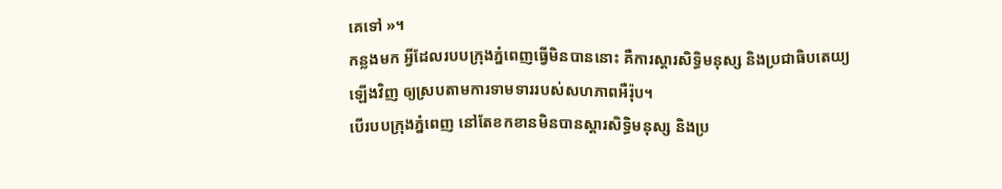គេទៅ »។
កន្លងមក អ្វីដែលរបបក្រុងភ្នំពេញធ្វើមិនបាននោះ គឺការស្តារសិទ្ធិមនុស្ស និងប្រជាធិបតេយ្យឡើងវិញ ឲ្យស្របតាមការទាមទាររបស់សហភាពអឺរ៉ុប។
បើរបបក្រុងភ្នំពេញ នៅតែខកខានមិនបានស្តារសិទ្ធិមនុស្ស និងប្រ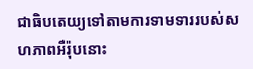ជាធិបតេយ្យទៅតាមការទាមទាររបស់សហភាពអឺរ៉ុបនោះ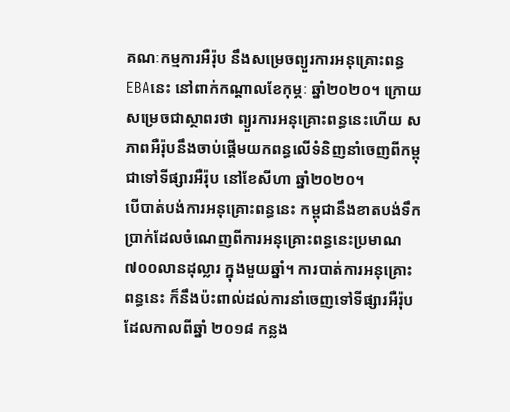គណៈកម្មការអឺរ៉ុប នឹងសម្រេចព្យួរការអនុគ្រោះពន្ធ EBAនេះ នៅពាក់កណ្ដាលខែកុម្ភៈ ឆ្នាំ២០២០។ ក្រោយសម្រេចជាស្ថាពរថា ព្យួរការអនុគ្រោះពន្ធនេះហើយ សភាពអឺរ៉ុបនឹងចាប់ផ្តើមយកពន្ធលើទំនិញនាំចេញពីកម្ពុជាទៅទីផ្សារអឺរ៉ុប នៅខែសីហា ឆ្នាំ២០២០។
បើបាត់បង់ការអនុគ្រោះពន្ធនេះ កម្ពុជានឹងខាតបង់ទឹកប្រាក់ដែលចំណេញពីការអនុគ្រោះពន្ធនេះប្រមាណ ៧០០លានដុល្លារ ក្នុងមួយឆ្នាំ។ ការបាត់ការអនុគ្រោះពន្ធនេះ ក៏នឹងប៉ះពាល់ដល់ការនាំចេញទៅទីផ្សារអឺរ៉ុប ដែលកាលពីឆ្នាំ ២០១៨ កន្លង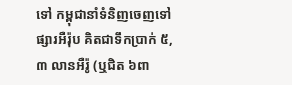ទៅ កម្ពុជានាំទំនិញចេញទៅផ្សារអឺរ៉ុប គិតជាទឹកប្រាក់ ៥,៣ លានអឺរ៉ូ (ឬជិត ៦ពា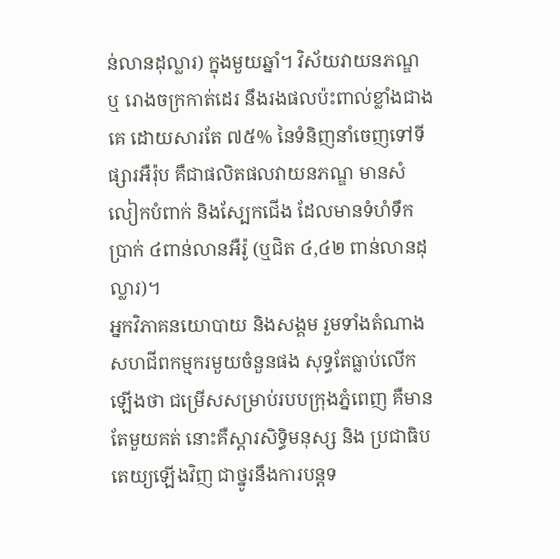ន់លានដុល្លារ) ក្នុងមួយឆ្នាំ។ វិស័យវាយនភណ្ឌ ឬ រោងចក្រកាត់ដេរ នឹងរងផលប៉ះពាល់ខ្លាំងជាងគេ ដោយសារតែ ៧៥% នៃទំនិញនាំចេញទៅទីផ្សារអឺរ៉ុប គឺជាផលិតផលវាយនភណ្ឌ មានសំលៀកបំពាក់ និងស្បែកជើង ដែលមានទំហំទឹកប្រាក់ ៤ពាន់លានអឺរ៉ូ (ឬជិត ៤,៤២ ពាន់លានដុល្លារ)។
អ្នកវិភាគនយោបាយ និងសង្គម រួមទាំងតំណាងសហជីពកម្មករមួយចំនួនផង សុទ្ធតែធ្លាប់លើកឡើងថា ជម្រើសសម្រាប់របបក្រុងភ្នំពេញ គឺមានតែមួយគត់ នោះគឺស្តារសិទ្ធិមនុស្ស និង ប្រជាធិបតេយ្យឡើងវិញ ជាថ្នូរនឹងការបន្តទ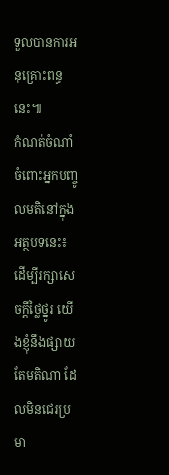ទួលបានការអនុគ្រោះពន្ធនេះ៕
កំណត់ចំណាំចំពោះអ្នកបញ្ចូលមតិនៅក្នុងអត្ថបទនេះ៖ ដើម្បីរក្សាសេចក្ដីថ្លៃថ្នូរ យើងខ្ញុំនឹងផ្សាយតែមតិណា ដែលមិនជេរប្រមា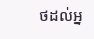ថដល់អ្ន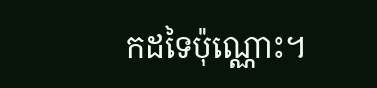កដទៃប៉ុណ្ណោះ។